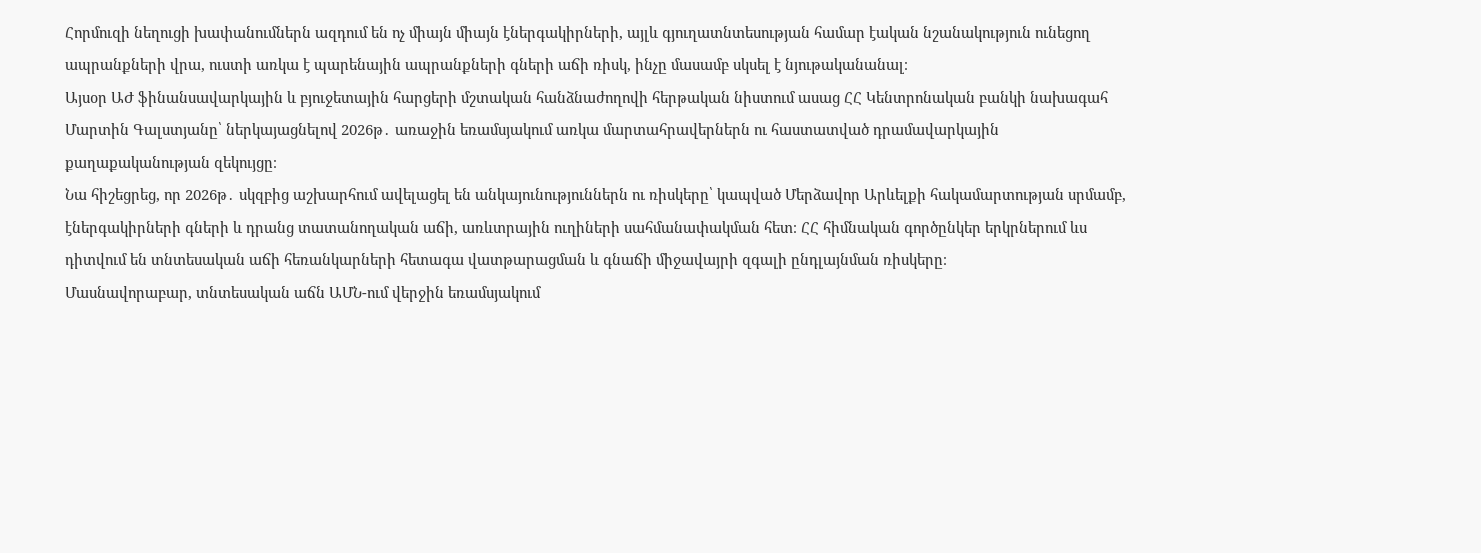Հորմուզի նեղուցի խափանումներն ազդում են ոչ միայն միայն էներգակիրների, այլև գյուղատնտեսության համար էական նշանակություն ունեցող ապրանքների վրա, ուստի առկա է պարենային ապրանքների գների աճի ռիսկ, ինչը մասամբ սկսել է նյութականանալ։
Այսօր ԱԺ ֆինանսավարկային և բյուջետային հարցերի մշտական հանձնաժողովի հերթական նիստում ասաց ՀՀ Կենտրոնական բանկի նախագահ Մարտին Գալստյանը՝ ներկայացնելով 2026թ․ առաջին եռամսյակում առկա մարտահրավերներն ու հաստատված դրամավարկային քաղաքականության զեկույցը։
Նա հիշեցրեց, որ 2026թ․ սկզբից աշխարհում ավելացել են անկայունություններն ու ռիսկերը՝ կապված Մերձավոր Արևելքի հակամարտության սրմամբ, էներգակիրների գների և դրանց տատանողական աճի, առևտրային ուղիների սահմանափակման հետ։ ՀՀ հիմնական գործընկեր երկրներում ևս դիտվում են տնտեսական աճի հեռանկարների հետագա վատթարացման և գնաճի միջավայրի զգալի ընդլայնման ռիսկերը։
Մասնավորաբար, տնտեսական աճն ԱՄՆ-ում վերջին եռամսյակում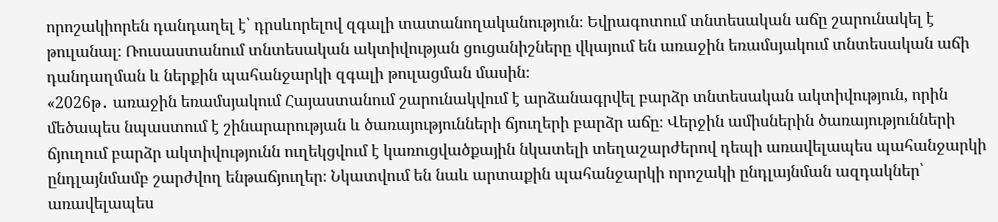որոշակիորեն դանդաղել է՝ դրսևորելով զգալի տատանողականություն։ Եվրագոտում տնտեսական աճը շարունակել է թուլանալ։ Ռուսաստանում տնտեսական ակտիվության ցուցանիշները վկայում են առաջին եռամսյակում տնտեսական աճի դանդաղման և ներքին պահանջարկի զգալի թուլացման մասին։
«2026թ․ առաջին եռամսյակում Հայաստանում շարունակվում է արձանագրվել բարձր տնտեսական ակտիվություն, որին մեծապես նպաստում է շինարարության և ծառայությունների ճյուղերի բարձր աճը։ Վերջին ամիսներին ծառայությունների ճյուղում բարձր ակտիվությունն ուղեկցվում է կառուցվածքային նկատելի տեղաշարժերով դեպի առավելապես պահանջարկի ընդլայնմամբ շարժվող ենթաճյուղեր։ Նկատվում են նաև արտաքին պահանջարկի որոշակի ընդլայնման ազդակներ՝ առավելապես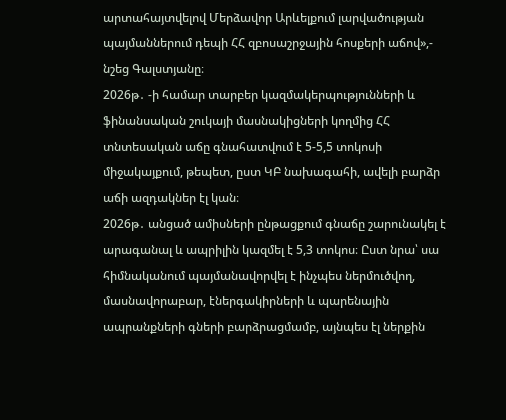արտահայտվելով Մերձավոր Արևելքում լարվածության պայմաններում դեպի ՀՀ զբոսաշրջային հոսքերի աճով»,- նշեց Գալստյանը։
2026թ․ -ի համար տարբեր կազմակերպությունների և ֆինանսական շուկայի մասնակիցների կողմից ՀՀ տնտեսական աճը գնահատվում է 5-5,5 տոկոսի միջակայքում, թեպետ, ըստ ԿԲ նախագահի, ավելի բարձր աճի ազդակներ էլ կան։
2026թ․ անցած ամիսների ընթացքում գնաճը շարունակել է արագանալ և ապրիլին կազմել է 5,3 տոկոս։ Ըստ նրա՝ սա հիմնականում պայմանավորվել է ինչպես ներմուծվող, մասնավորաբար, էներգակիրների և պարենային ապրանքների գների բարձրացմամբ, այնպես էլ ներքին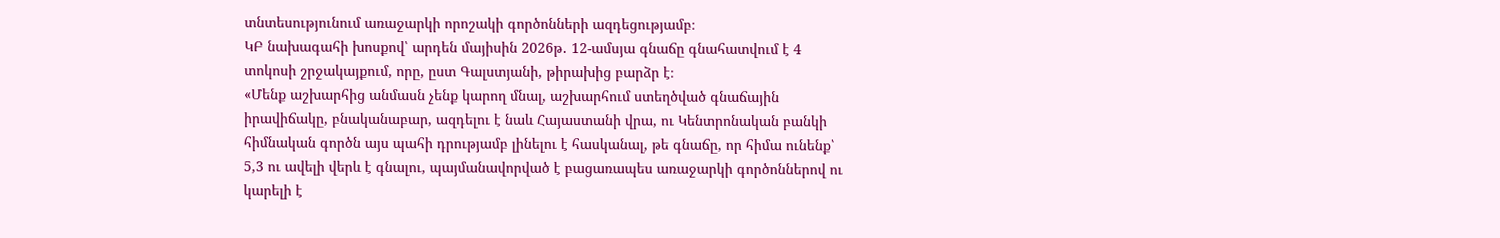տնտեսությունում առաջարկի որոշակի գործոնների ազդեցությամբ։
ԿԲ նախագահի խոսքով՝ արդեն մայիսին 2026թ․ 12-ամսյա գնաճը գնահատվում է 4 տոկոսի շրջակայքում, որը, ըստ Գալստյանի, թիրախից բարձր է։
«Մենք աշխարհից անմասն չենք կարող մնալ, աշխարհում ստեղծված գնաճային իրավիճակը, բնականաբար, ազդելու է նաև Հայաստանի վրա, ու Կենտրոնական բանկի հիմնական գործն այս պահի դրությամբ լինելու է հասկանալ, թե գնաճը, որ հիմա ունենք՝ 5,3 ու ավելի վերև է գնալու, պայմանավորված է բացառապես առաջարկի գործոններով ու կարելի է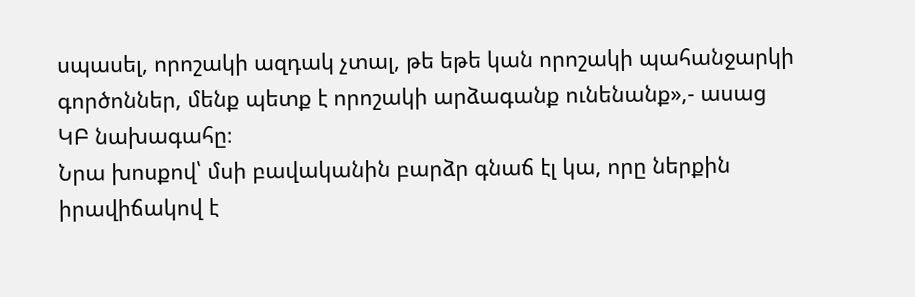սպասել, որոշակի ազդակ չտալ, թե եթե կան որոշակի պահանջարկի գործոններ, մենք պետք է որոշակի արձագանք ունենանք»,- ասաց ԿԲ նախագահը։
Նրա խոսքով՝ մսի բավականին բարձր գնաճ էլ կա, որը ներքին իրավիճակով է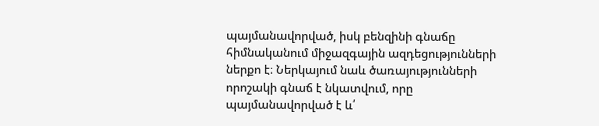պայմանավորված, իսկ բենզինի գնաճը հիմնականում միջազգային ազդեցությունների ներքո է։ Ներկայում նաև ծառայությունների որոշակի գնաճ է նկատվում, որը պայմանավորված է և՛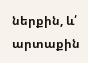ներքին, և՛ արտաքին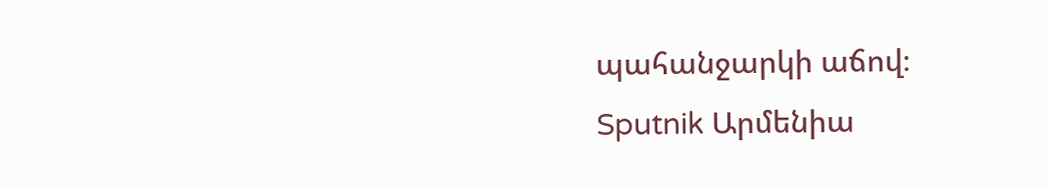պահանջարկի աճով։
Sputnik Արմենիա